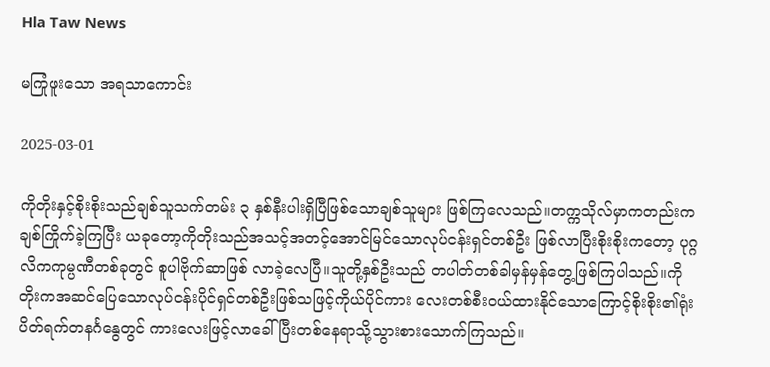Hla Taw News

မကြုံဖူးသော အရ‌သာကောင်း

2025-03-01

ကိုတိုးနှင့်စိုးစိုးသည်ချစ်သူသက်တမ်း ၃ နှစ်နီးပါးရှိပြီဖြစ်သောချစ်သူများ ဖြစ်ကြလေသည်။တက္ကသိုလ်မှာကတည်းကချစ်ကြိုက်ခဲ့ကြပြီး ယခုတော့ကိုတိုးသည်အသင့်အတင့်အောင်မြင်သောလုပ်ငန်းရှင်တစ်ဦး ဖြစ်လာပြီးစိုးစိုးကတော့ ပုဂ္ဂလိကကုမ္ပဏီတစ်ခုတွင် စူပါဗိုက်ဆာဖြစ် လာခဲ့လေပြီ။သူတို့နှစ်ဦးသည် တပါတ်တစ်ခါမှန်မှန်တွေ့ဖြစ်ကြပါသည်။ကိုတိုးကအဆင်ပြေသောလုပ်ငန်းပိုင်ရှင်တစ်ဦးဖြစ်သဖြင့်ကိုယ်ပိုင်ကား လေးတစ်စီးဝယ်ထားနိုင်သောကြောင့်စိုးစိုး၏ရုံးပိတ်ရက်တနင်္ဂနွေတွင် ကားလေးဖြင့်လာခေါ်ပြီးတစ်နေရာသို့သွားစားသောက်ကြသည်။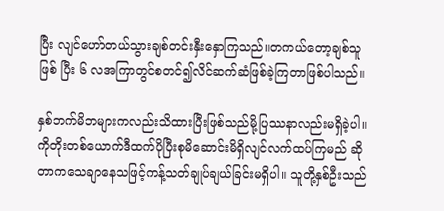ပြီး လျင်ဟော်တယ်သွားချစ်တင်းနှီးနှောကြသည်။တကယ်တော့ချစ်သူဖြစ် ပြီး ၆ လအကြာတွင်စတင်၍လိင်ဆက်ဆံဖြစ်ခဲ့ကြတာဖြစ်ပါသည်။

နှစ်ဘက်မိဘများကလည်းသိထားပြီးဖြစ်သည်မို့ပြဿနာလည်းမရှိခဲ့ပါ။ ကိုတိုးတစ်ယောက်ဒီထက်ပိုပြီးစုမိဆောင်းမိရှိလျင်လက်ထပ်ကြမည် ဆိုတာကသေချာနေသဖြင့်ကန့်သတ်ချုပ်ချယ်ခြင်းမရှိပါ။ သူတို့နှစ်ဦးသည်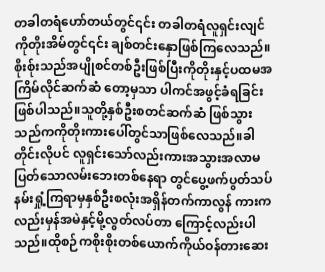တခါတရံဟော်တယ်တွင်၎င်း တခါတရံလူရှင်းလျင်ကိုတိုးအိမ်တွင်၎င်း ချစ်တင်းနှောဖြစ်ကြလေသည်။ စိုးစ်ုးသည်အပျိုစင်တစ်ဦးဖြစ်ပြီးကိုတိုးနှင့်ပထမအကြိမ်လိုင်ဆက်ဆံ တော့မှသာ ပါကင်အဖွင့်ခံရခြင်းဖြစ်ပါသည်။သူတို့နှစ်ဦးစတင်ဆက်ဆံ ဖြစ်သွားသည်ကကိုတိုးကားပေါ်တွင်သာဖြစ်လေသည်။ခါတိုင်းလိုပင် လူရှင်းသော်လည်းကားအသွားအလာမပြတ်သောလမ်းဘေးတစ်နေရာ တွင်ပွေ့ဖက်ပွတ်သပ်နမ်းရှုံ့ကြရာမှနှစ်ဦးစလုံးအရှိန်တက်ကာလွန် ကားကလည်းမှန်အမဲနှင့်မို့လွတ်လပ်တာ ကြောင့်လည်းပါသည်။ထိုစဉ်ကစိုးစိုးတစ်ယောက်ကိုယ်ဝန်တားဆေး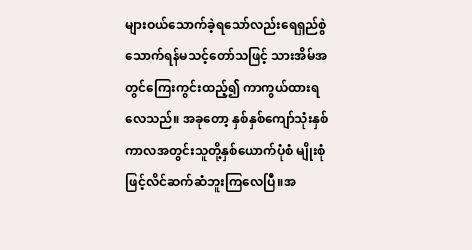များဝယ်သောက်ခဲ့ရသော်လည်းရေရှည်စွဲသောက်ရန်မသင့်တော်သဖြင့် သားအိမ်အတွင်ကြေးကွင်းထည့်၍ ကာကွယ်ထားရလေသည်။ အခုတော့ နှစ်နှစ်ကျော်သုံးနှစ်ကာလအတွင်းသူတို့နှစ်ယောက်ပုံစံ မျိုးစုံဖြင့်လိင်ဆက်ဆံဘူးကြလေပြီ။အ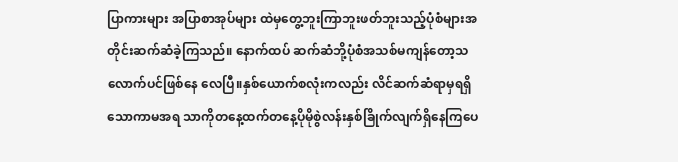ပြာကားများ အပြာစာအုပ်များ ထဲမှတွေ့ဘူးကြာဘူးဖတ်ဘူးသည့်ပုံစံများအတိုင်းဆက်ဆံခဲ့ကြသည်။ နောက်ထပ် ဆက်ဆံဘို့ပုံစံအသစ်မကျန်တော့သလောက်ပင်ဖြစ်နေ လေပြီ။နှစ်ယောက်စလုံးကလည်း လိင်ဆက်ဆံရာမှရရှိသောကာမအရ သာကိုတနေ့ထက်တနေ့ပိုမိုစွဲလန်းနှစ်ခြိုက်လျက်ရှိနေကြပေ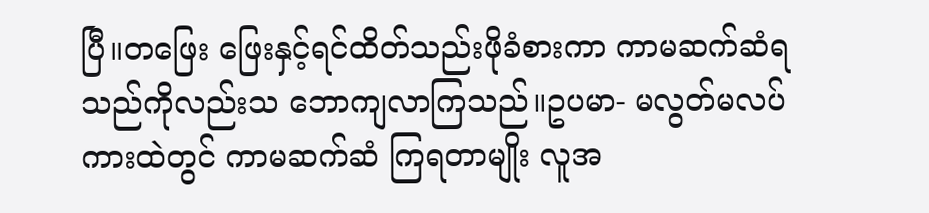ပြီ။တဖြေး ဖြေးနှင့်ရင်ထိတ်သည်းဖိုခံစားကာ ကာမဆက်ဆံရသည်ကိုလည်းသ ဘောကျလာကြသည်။ဥပမာ- မလွတ်မလပ်ကားထဲတွင် ကာမဆက်ဆံ ကြရတာမျိုး လူအ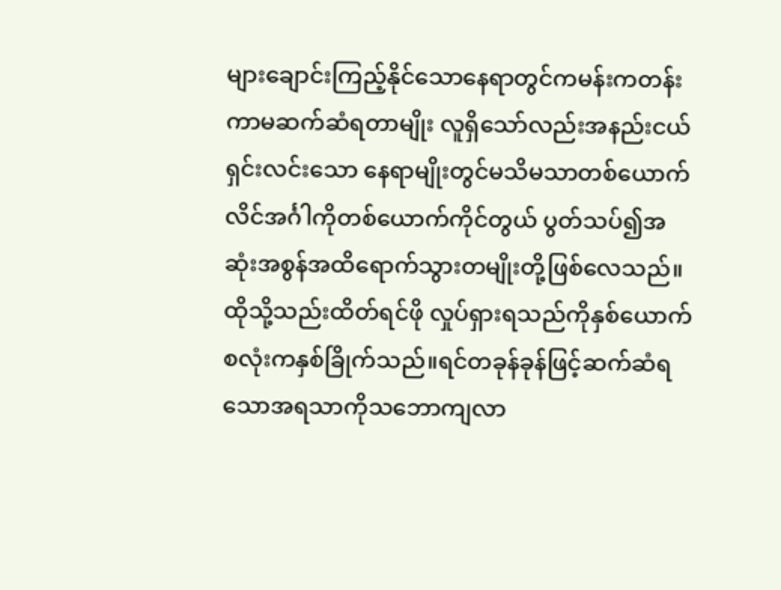များချောင်းကြည့်နိုင်သောနေရာတွင်ကမန်းကတန်း ကာမဆက်ဆံရတာမျိုး လူရှိသော်လည်းအနည်းငယ်ရှင်းလင်းသော နေရာမျိုးတွင်မသိမသာတစ်ယောက်လိင်အင်္ဂါကိုတစ်ယောက်ကိုင်တွယ် ပွတ်သပ်၍အဆုံးအစွန်အထိရောက်သွားတမျိုးတို့ဖြစ်လေသည်။ ထိုသို့သည်းထိတ်ရင်ဖို လှုပ်ရှားရသည်ကိုနှစ်ယောက်စလုံးကနှစ်ခြိုက်သည်။ရင်တခုန်ခုန်ဖြင့်ဆက်ဆံရသောအရသာကိုသဘောကျလာ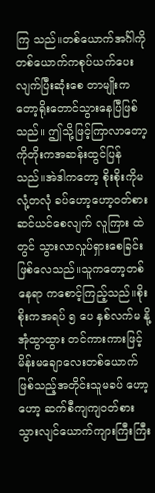ကြ သည်။တစ်ယောက်အင်္ဂါကိုတစ်ယောက်ကစုပ်ယက်ပေးလျက်ပြီးဆုံးစေ တာမျိုးကတော့ရိုးတောင်သွားနေပြီဖြစ်သည်။ ဤသို့ဖြင့်ကြာလာတော့ကိုတိုးကအဆန်းထွင်ပြန်သည်။အဲဒါကတော့ စိုးစိုးကိုမလုံ့တလုံ ခပ်ဟော့ဟော့ဝတ်စားဆင်ယင်စေလျက် လူကြား ထဲတွင် သွားလာလှုပ်ရှားစေခြင်းဖြစ်လေသည်။သူကတော့တစ်နေရာ ကစောင့်ကြည့်သည်။စိုးစိုးကအရပ် ၅ ပေ နှစ်လက်မ နို့အုံထွာထွား တင်ကားကားဖြင့်မိန်းမချောလေးတစ်ယောက်ဖြစ်သည့်အတိုင်းသူမခပ် ဟော့ဟော့ ဆက်စီကျကျဝတ်စားသွားလျင်ယောက်ကျားကြီးကြီး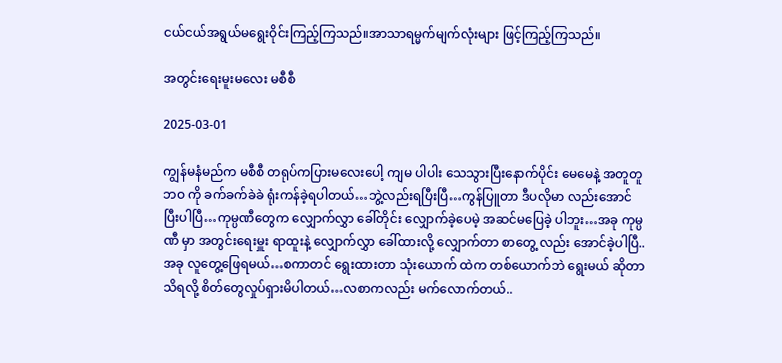ငယ်ငယ်အရွယ်မရွေးဝိုင်းကြည့်ကြသည်။အာသာရမ္မက်မျက်လုံးများ ဖြင့်ကြည့်ကြသည်။

အတွင်းရေးမူးမလေး မစီစီ

2025-03-01

ကျွန်မနံမည်က မစီစီ တရုပ်ကပြားမလေးပေါ့ ကျမ ပါပါး သေသွားပြီးနောက်ပိုင်း မေမေနဲ့ အတူတူ ဘဝ ကို ခက်ခက်ခဲခဲ ရုံးကန်ခဲ့ရပါတယ်…ဘွဲ့လည်းရပြီးပြီ…ကွန်ပြူတာ ဒီပလိုမာ လည်းအောင်ပြီးပါပြီ…ကုမ္ပဏီတွေက လျှောက်လွှာ ခေါ်တိုင်း လျှောက်ခဲ့ပေမဲ့ အဆင်မပြေခဲ့ ပါဘူး…အခု ကုမ္ပဏီ မှာ အတွင်းရေးမှူး ရာထူးနဲ့ လျှောက်လွှာ ခေါ်ထားလို့ လျှောက်တာ စာတွေ့ လည်း အောင်ခဲ့ပါပြီ.. အခု လူတွေ့ဖြေရမယ်…စကာတင် ရွေးထားတာ သုံးယောက် ထဲက တစ်ယောက်ဘဲ ရွေးမယ် ဆိုတာ သိရလို့ စိတ်တွေလှုပ်ရှားမိပါတယ်…လစာကလည်း မက်လောက်တယ်..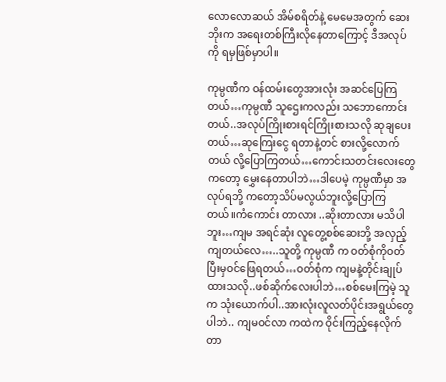လောလောဆယ် အိမ်စရိတ်နဲ့ မေမေအတွက် ဆေးဘိုးက အရေးတစ်ကြီးလိုနေတာကြောင့် ဒီအလုပ်ကို ရမှဖြစ်မှာပါ။

ကုမ္ပဏီက ဝန်ထမ်းတွေအားလုံး အဆင်ပြေကြတယ်…ကုမ္ပဏီ သူဌေးကလည်း သဘောကောင်းတယ်..အလုပ်ကြိုးစားရင်ကြိုးစားသလို ဆုချပေးတယ်…ဆုကြေးငွေ ရတာနဲ့တင် စားလို့လောက်တယ် လို့ပြောကြတယ်…ကောင်းသတင်းလေးတွေကတော့ မွှေးနေတာပါဘဲ…ဒါပေမဲ့ ကုမ္ပဏီမှာ အလုပ်ရဘို့ ကတော့သိပ်မလွယ်ဘူးလို့ပြောကြတယ်။ကံကောင်း တာလား ..ဆိုးတာလား မသိပါဘူး…ကျမ အရင်ဆုံး လူတွေ့စစ်ဆေးဘို့ အလှည့်ကျတယ်လေ…..သူတို့ ကုမ္ပဏီ က ဝတ်စုံကိုဝတ်ပြီးမှဝင်ဖြေရတယ်…ဝတ်စုံက ကျမနဲ့တိုင်းချုပ်ထားသလို..ဖစ်ဆိုက်လေးပါဘဲ…စစ်မေးကြမဲ့ သူက သုံးယောက်ပါ..အားလုံးလူလတ်ပိုင်းအရွယ်တွေပါဘဲ.. ကျမဝင်လာ ကထဲက ဝိုင်းကြည့်နေလိုက်တာ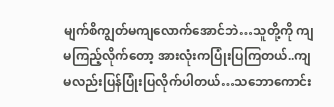မျက်စိကျွတ်မကျလောက်အောင်ဘဲ…သူတို့ကို ကျမကြည့်လိုက်တော့ အားလုံးကပြုံးပြကြတယ်..ကျမလည်းပြန်ပြုံးပြလိုက်ပါတယ်…သဘောကောင်း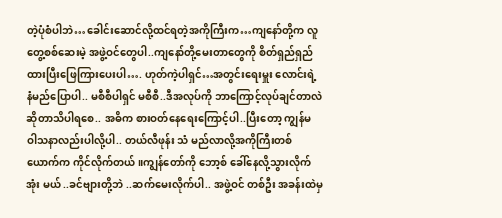တဲ့ပုံစံပါဘဲ…ခေါင်းဆောင်လို့ထင်ရတဲ့အကိုကြီးက…ကျနော်တို့က လူတွေ့စစ်ဆေးမဲ့ အဖွဲ့ဝင်တွေပါ..ကျနော်တို့မေးတာတွေကို စိတ်ရှည်ရှည်ထားပြီးဖြေကြားပေးပါ…. ဟုတ်ကဲ့ပါရှင်…အတွင်းရေးမှူး လောင်းရဲ့ နံမည်ပြောပါ.. မစီစီပါရှင် မစီစီ..ဒီအလုပ်ကို ဘာကြောင့်လုပ်ချင်တာလဲ ဆိုတာသိပါရစေ.. အဓိက စားဝတ်နေရေးကြောင့်ပါ..ပြီးတော့ ကျွန်မ ဝါသနာလည်းပါလို့ပါ.. တယ်လီဖုန်း သံ မည်လာလို့အကိုကြီးတစ်ယောက်က ကိုင်လိုက်တယ်။ကျွန်တော်ကို ဘော့စ် ခေါ်နေလို့သွားလိုက်အုံး မယ် ..ခင်ဗျားတို့ဘဲ ..ဆက်မေးလိုက်ပါ.. အဖွဲ့ဝင် တစ်ဦး အခန်းထဲမှ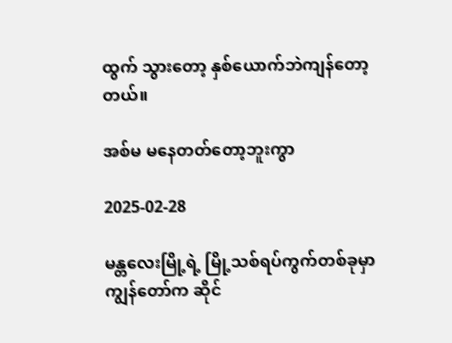ထွက် သွားတော့ နှစ်ယောက်ဘဲကျန်တော့တယ်။

အစ်မ မနေတတ်တော့ဘူးကွာ

2025-02-28

မန္တလေးမြို့ရဲ့ မြို့သစ်ရပ်ကွက်တစ်ခုမှာ ကျွန်တော်က ဆိုင်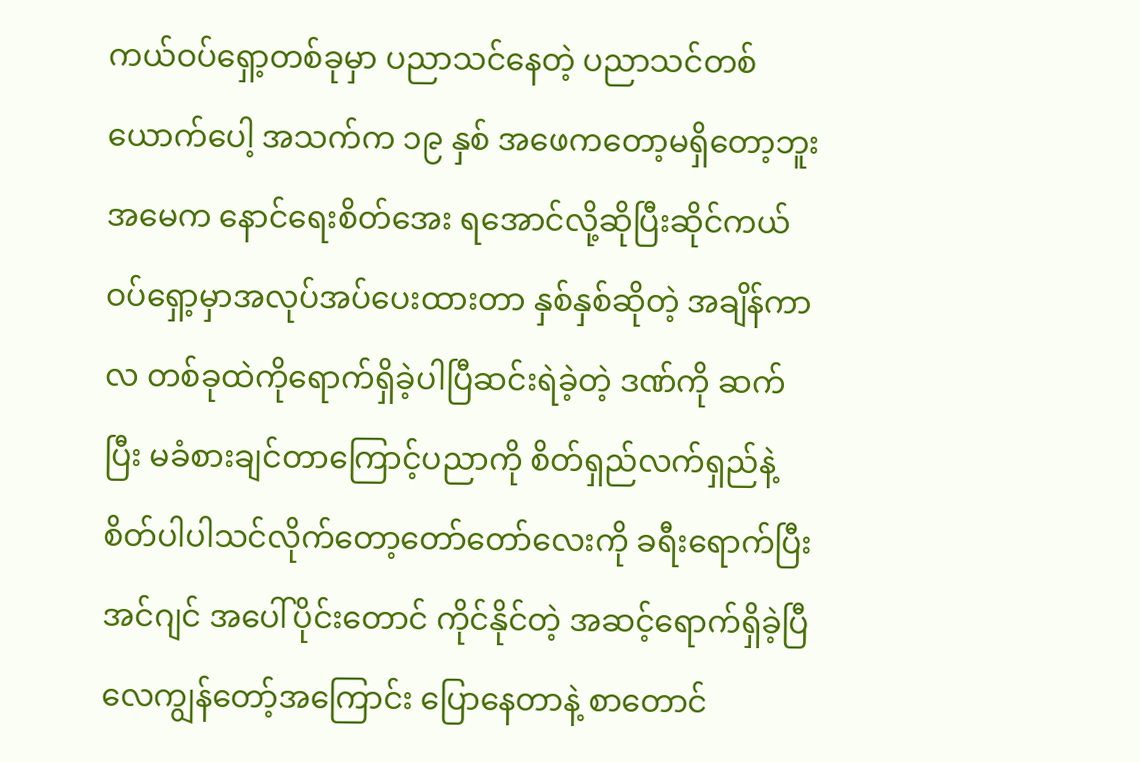ကယ်ဝပ်ရှော့တစ်ခုမှာ ပညာသင်နေတဲ့ ပညာသင်တစ်ယောက်ပေါ့ အသက်က ၁၉ နှစ် အဖေကတော့မရှိတော့ဘူး အမေက နောင်ရေးစိတ်အေး ရအောင်လို့ဆိုပြီးဆိုင်ကယ်ဝပ်ရှော့မှာအလုပ်အပ်ပေးထားတာ နှစ်နှစ်ဆိုတဲ့ အချိန်ကာလ တစ်ခုထဲကိုရောက်ရှိခဲ့ပါပြီဆင်းရဲခဲ့တဲ့ ဒဏ်ကို ဆက်ပြီး မခံစားချင်တာကြောင့်ပညာကို စိတ်ရှည်လက်ရှည်နဲ့ စိတ်ပါပါသင်လိုက်တော့တော်တော်လေးကို ခရီးရောက်ပြီး အင်ဂျင် အပေါ်ပိုင်းတောင် ကိုင်နိုင်တဲ့ အဆင့်ရောက်ရှိခဲ့ပြီလေကျွန်တော့်အကြောင်း ပြောနေတာနဲ့ စာတောင်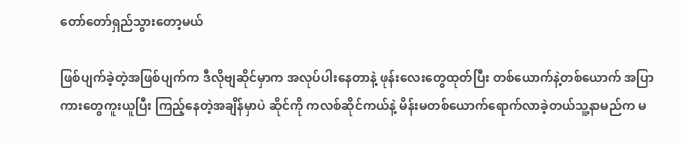တော်တော်ရှည်သွားတော့မယ်

ဖြစ်ပျက်ခဲ့တဲ့အဖြစ်ပျက်က ဒီလိုဗျဆိုင်မှာက အလုပ်ပါးနေတာနဲ့ ဖုန်းလေးတွေထုတ်ပြီး တစ်ယောက်နဲ့တစ်ယောက် အပြာကားတွေကူးယူပြီး ကြည့်နေတဲ့အချိန်မှာပဲ ဆိုင်ကို ကလစ်ဆိုင်ကယ်နဲ့ မိန်းမတစ်ယောက်ရောက်လာခဲ့တယ်သူ့နာမည်က မ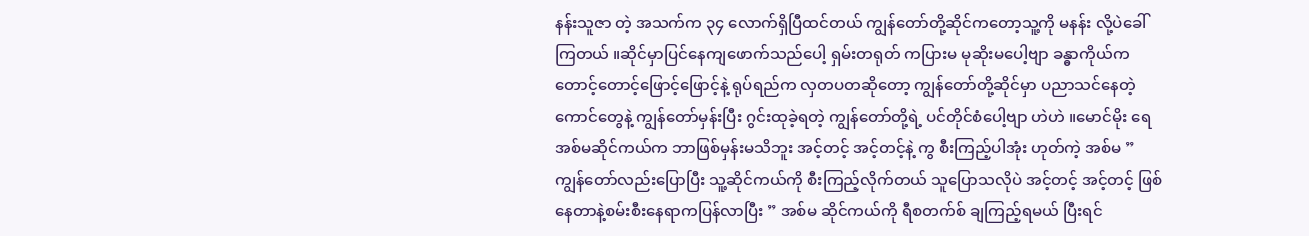နန်းသူဇာ တဲ့ အသက်က ၃၄ လောက်ရှိပြီထင်တယ် ကျွန်တော်တို့ဆိုင်ကတော့သူ့ကို မနန်း လို့ပဲခေါ်ကြတယ် ။ဆိုင်မှာပြင်နေကျဖောက်သည်ပေါ့ ရှမ်းတရုတ် ကပြားမ မုဆိုးမပေါ့ဗျာ ခန္ဓာကိုယ်ကတောင့်တောင့်ဖြောင့်ဖြောင့်နဲ့ ရုပ်ရည်က လှတပတဆိုတော့ ကျွန်တော်တို့ဆိုင်မှာ ပညာသင်နေတဲ့ ကောင်တွေနဲ့ ကျွန်တော်မှန်းပြီး ဂွင်းထုခဲ့ရတဲ့ ကျွန်တော်တို့ရဲ့ ပင်တိုင်စံပေါ့ဗျာ ဟဲဟဲ ။မောင်မိုး ရေ အစ်မဆိုင်ကယ်က ဘာဖြစ်မှန်းမသိဘူး အင့်တင့် အင့်တင့်နဲ့ ကွ စီးကြည့်ပါအုံး ဟုတ်ကဲ့ အစ်မ ” ကျွန်တော်လည်းပြောပြီး သူ့ဆိုင်ကယ်ကို စီးကြည့်လိုက်တယ် သူပြောသလိုပဲ အင့်တင့် အင့်တင့် ဖြစ်နေတာနဲ့စမ်းစီးနေရာကပြန်လာပြီး ” အစ်မ ဆိုင်ကယ်ကို ရီစတက်စ် ချကြည့်ရမယ် ပြီးရင်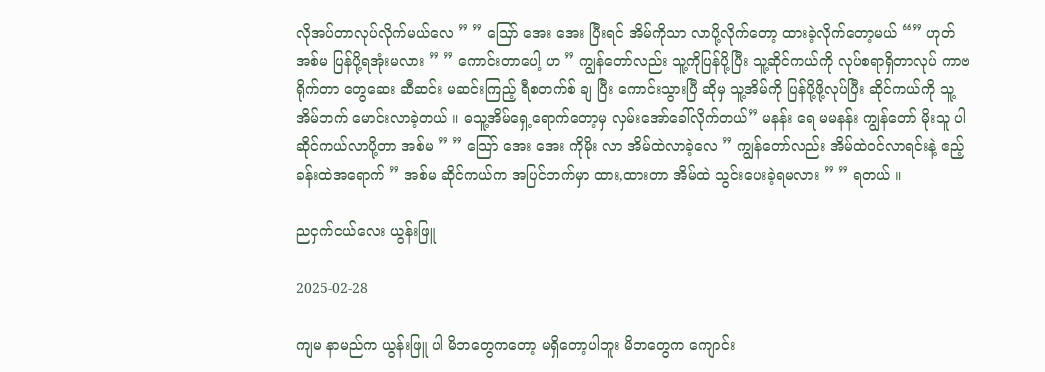လိုအပ်တာလုပ်လိုက်မယ်လေ ” ” သြော် အေး အေး ပြီးရင် အိမ်ကိုသာ လာပို့လိုက်တော့ ထားခဲ့လိုက်တော့မယ် “” ဟုတ် အစ်မ ပြန်ပို့ရအုံးမလား ” ” ကောင်းတာပေါ့ ဟ ” ကျွန်တော်လည်း သူ့ကိုပြန်ပို့ပြီး သူ့ဆိုင်ကယ်ကို လုပ်စရာရှိတာလုပ် ကာဗရိုက်တာ တွေဆေး ဆီဆင်း မဆင်းကြည့် ရီစတက်စ် ချ ပြီး ကောင်းသွားပြီ ဆိုမှ သူ့အိမ်ကို ပြန်ပို့ဖို့လုပ်ပြီး ဆိုင်ကယ်ကို သူ့အိမ်ဘက် မောင်းလာခဲ့တယ် ။ ဓသူ့အိမ်ရှေ့ရောက်တော့မှ လှမ်းအော်ခေါ်လိုက်တယ်” မနန်း ရေ မမနန်း ကျွန်တော် မိုးသူ ပါ ဆိုင်ကယ်လာပို့တာ အစ်မ ” ” သြော် အေး အေး ကိုမိုး လာ အိမ်ထဲလာခဲ့လေ ” ကျွန်တော်လည်း အိမ်ထဲဝင်လာရင်းနဲ့ ဧည့်ခန်းထဲအရောက် ” အစ်မ ဆိုင်ကယ်က အပြင်ဘက်မှာ ထား,ထားတာ အိမ်ထဲ သွင်းပေးခဲ့ရမလား ” ” ရတယ် ။

ညငှက်ငယ်လေး ယွန်းဖြူ

2025-02-28

ကျမ နာမည်က ယွန်းဖြူ ပါ မိဘတွေကတော့ မရှိတော့ပါဘူး မိဘတွေက ကျောင်း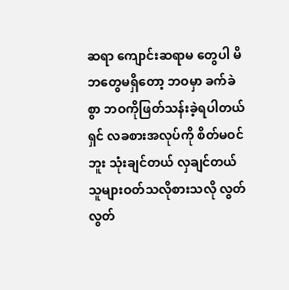ဆရာ ကျောင်းဆရာမ တွေပါ မိဘတွေမရှိတော့ ဘဝမှာ ခက်ခဲစွာ ဘဝကိုဖြတ်သန်းခဲ့ရပါတယ်ရှင် လခစားအလုပ်ကို စိတ်မဝင်ဘူး သုံးချင်တယ် လှချင်တယ် သူများဝတ်သလိုစားသလို လွတ်လွတ်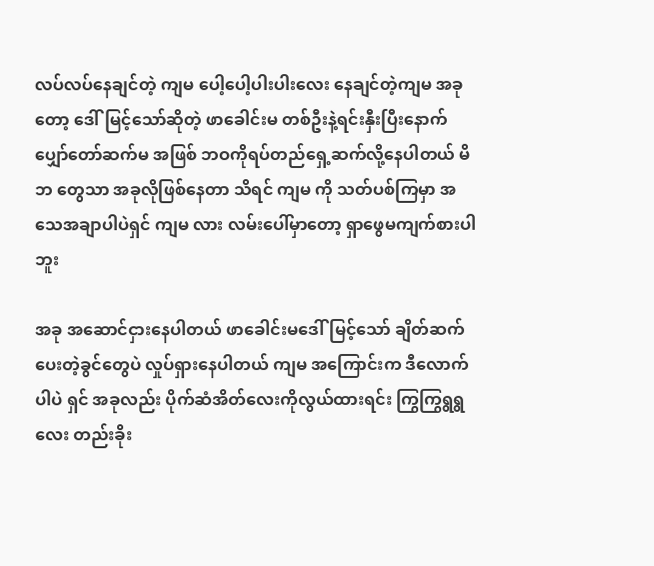လပ်လပ်နေချင်တဲ့ ကျမ ပေါ့ပေါ့ပါးပါးလေး နေချင်တဲ့ကျမ အခုတော့ ဒေါ်မြင့်သော်ဆိုတဲ့ ဖာခေါင်းမ တစ်ဦးနဲ့ရင်းနှီးပြီးနောက် ပျှော်တော်ဆက်မ အဖြစ် ဘဝကိုရပ်တည်ရှေ့ဆက်လို့နေပါတယ် မိဘ တွေသာ အခုလိုဖြစ်နေတာ သိရင် ကျမ ကို သတ်ပစ်ကြမှာ အသေအချာပါပဲရှင် ကျမ လား လမ်းပေါ်မှာတော့ ရှာဖွေမကျက်စားပါဘူး

အခု အဆောင်ငှားနေပါတယ် ဖာခေါင်းမဒေါ်မြင့်သော် ချိတ်ဆက်ပေးတဲ့ခွင်တွေပဲ လှုပ်ရှားနေပါတယ် ကျမ အကြောင်းက ဒီလောက်ပါပဲ ရှင် အခုလည်း ပိုက်ဆံအိတ်လေးကိုလွယ်ထားရင်း ကြွကြွရွရွလေး တည်းခိုး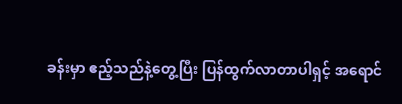ခန်းမှာ ဧည့်သည်နဲ့တွေ့ပြီး ပြန်ထွက်လာတာပါရှင့် အရောင်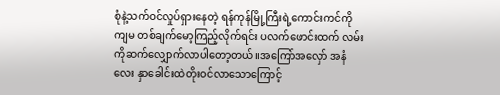စုံနဲ့သက်ဝင်လှုပ်ရှားနေတဲ့ ရန်ကုန်မြို့ကြီးရဲ့ကောင်းကင်ကို ကျမ တစ်ချက်မော့ကြည့်လိုက်ရင်း ပလက်ဖောင်းထက် လမ်းကိုဆက်လျှောက်လာပါတော့တယ်။အကြော်အလှော် အနံလေး နှာခေါင်းထဲတိုးဝင်လာသောကြောင့်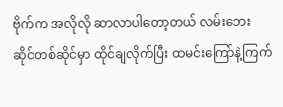ဗိုက်က အလိုလို ဆာလာပါတော့တယ် လမ်းဘေးဆိုင်တစ်ဆိုင်မှာ ထိုင်ချလိုက်ပြီး ထမင်းကြော်နဲ့ကြက်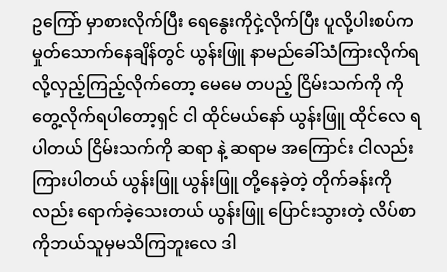ဥကြော် မှာစားလိုက်ပြီး ရေနွေးကိုငှဲ့လိုက်ပြီး ပူလို့ပါးစပ်က မှုတ်သောက်နေချိန်တွင် ယွန်းဖြူ နာမည်ခေါ်သံကြားလိုက်ရလို့လှည့်ကြည့်လိုက်တော့ မေမေ တပည့် ငြိမ်းသက်ကို ကို တွေ့လိုက်ရပါတော့ရှင် ငါ ထိုင်မယ်နော် ယွန်းဖြူ ထိုင်လေ ရပါတယ် ငြိမ်းသက်ကို ဆရာ နဲ့ ဆရာမ အကြောင်း ငါလည်း ကြားပါတယ် ယွန်းဖြူ ယွန်းဖြူ တို့နေခဲ့တဲ့ တိုက်ခန်းကိုလည်း ရောက်ခဲ့သေးတယ် ယွန်းဖြူ ပြောင်းသွားတဲ့ လိပ်စာကိုဘယ်သူမှမသိကြဘူးလေ ဒါ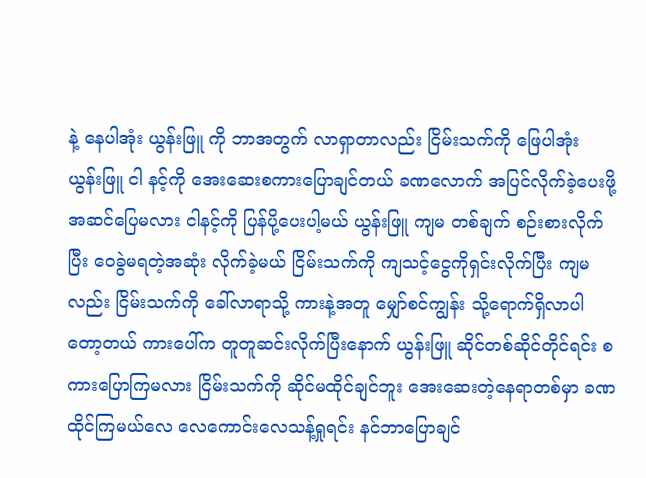နဲ့ နေပါအုံး ယွန်းဖြူ ကို ဘာအတွက် လာရှာတာလည်း ငြိမ်းသက်ကို ဖြေပါအုံး ယွန်းဖြူ ငါ နင့်ကို အေးဆေးစကားပြောချင်တယ် ခဏလောက် အပြင်လိုက်ခဲ့ပေးဖို့အဆင်ပြေမလား ငါနင့်ကို ပြန်ပို့ပေးပါ့မယ် ယွန်းဖြူ ကျမ တစ်ချက် စဉ်းစားလိုက်ပြီး ဝေခွဲမရတဲ့အဆုံး လိုက်ခဲ့မယ် ငြိမ်းသက်ကို ကျသင့်ငွေကိုရှင်းလိုက်ပြီး ကျမလည်း ငြိမ်းသက်ကို ခေါ်လာရာသို့ ကားနဲ့အတူ မျှော်စင်ကျွန်း သို့ရောက်ရှိလာပါတော့တယ် ကားပေါ်က တူတူဆင်းလိုက်ပြီးနောက် ယွန်းဖြူ ဆိုင်တစ်ဆိုင်တိုင်ရင်း စကားပြောကြမလား ငြိမ်းသက်ကို ဆိုင်မထိုင်ချင်ဘူး အေးဆေးတဲ့နေရာတစ်မှာ ခဏထိုင်ကြမယ်လေ လေကောင်းလေသန့်ရှုရင်း နင်ဘာပြောချင်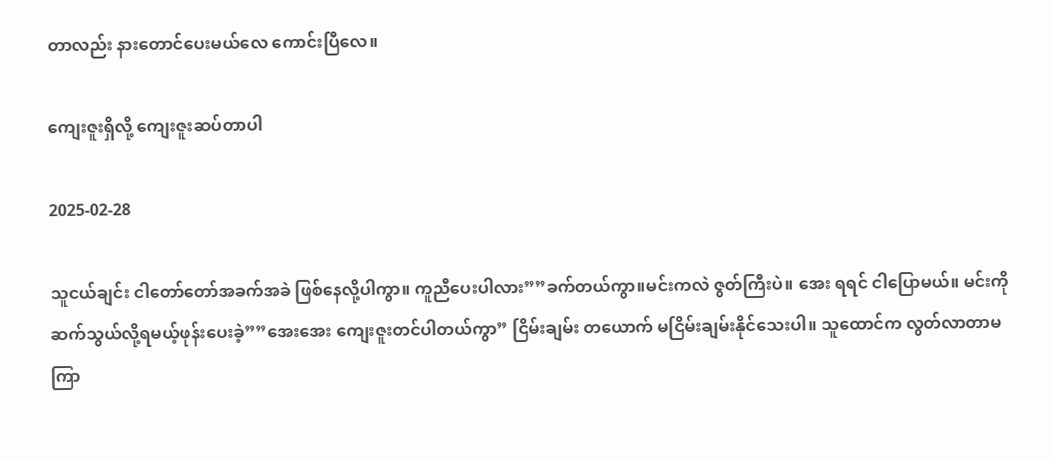တာလည်း နားတောင်ပေးမယ်လေ ကောင်းပြီလေ။

ကျေးဇူးရှိလို့ ကျေးဇူးဆပ်တာပါ

2025-02-28

သူငယ်ချင်း ငါတော်တော်အခက်အခဲ ဖြစ်နေလို့ပါကွာ။ ကူညီပေးပါလား””ခက်တယ်ကွာ။မင်းကလဲ ဇွတ်ကြီးပဲ။ အေး ရရင် ငါပြောမယ်။ မင်းကိုဆက်သွယ်လို့ရမယ့်ဖုန်းပေးခဲ့””အေးအေး ကျေးဇူးတင်ပါတယ်ကွာ” ငြိမ်းချမ်း တယောက် မငြိမ်းချမ်းနိုင်သေးပါ။ သူထောင်က လွတ်လာတာမကြာ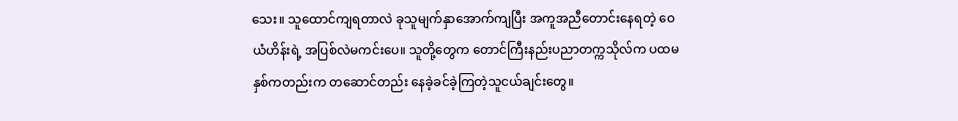သေး။ သူထောင်ကျရတာလဲ ခုသူမျက်နှာအောက်ကျပြီး အကူအညီတောင်းနေရတဲ့ ဝေယံဟိန်းရဲ့ အပြစ်လဲမကင်းပေ။ သူတို့တွေက တောင်ကြီးနည်းပညာတက္ကသိုလ်က ပထမနှစ်ကတည်းက တဆောင်တည်း နေခဲ့ခင်ခဲ့ကြတဲ့သူငယ်ချင်းတွေ။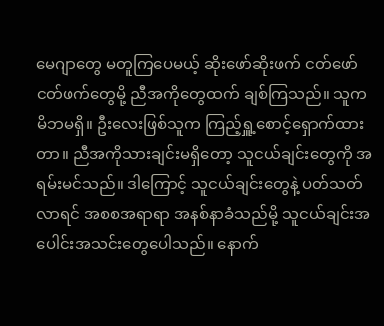မေဂျာတွေ မတူကြပေမယ့် ဆိုးဖော်ဆိုးဖက် ငတ်ဖော်ငတ်ဖက်တွေမို့ ညီအကိုတွေထက် ချစ်ကြသည်။ သူက မိဘမရှိ။ ဦးလေးဖြစ်သူက ကြည့်ရှူ့စောင့်ရှောက်ထားတာ။ ညီအကိုသားချင်းမရှိတော့ သူငယ်ချင်းတွေကို အရမ်းမင်သည်။ ဒါကြောင့် သူငယ်ချင်းတွေနဲ့ ပတ်သတ်လာရင် အစစအရာရာ အနစ်နာခံသည်မို့ သူငယ်ချင်းအပေါင်းအသင်းတွေပေါသည်။ နောက်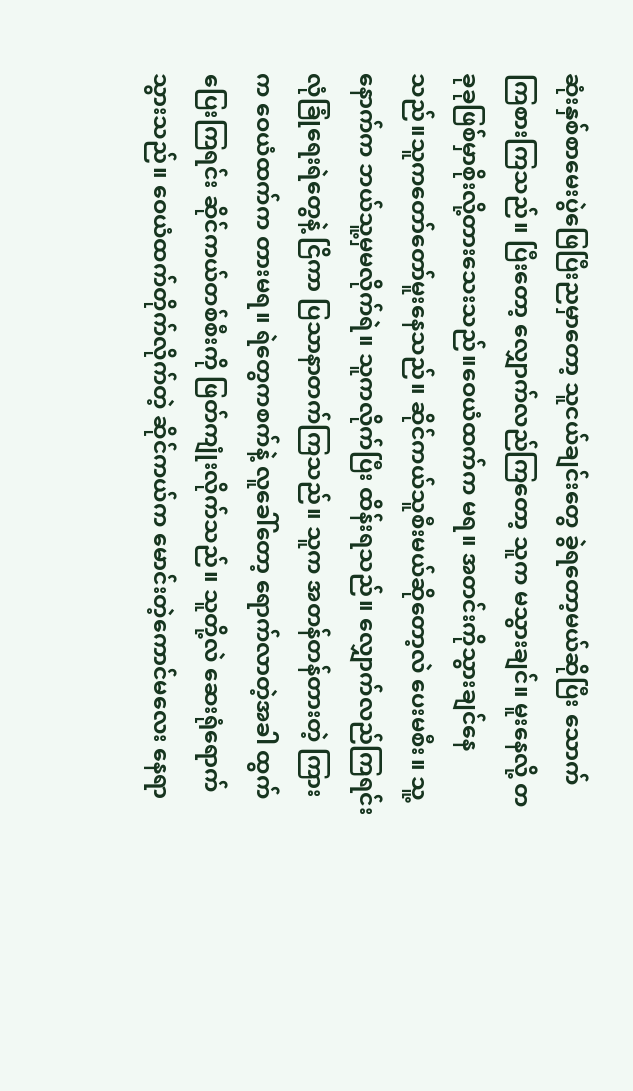ဆုံးနှစ်စာမေးပွဲဖြေပြီးညမှာတော့ သူငယ်ချင်းတွေ ခွဲရတော့မယ်ဆိုပြီး သောက်ကြစားကြသည်။ ပြီးတော့ လျှောက်လည်ကြတော့ သူက မသွားချင်။ မူးနေလို့ တခုခုဖြစ်မှာစိုးလို့တားသေးသည်။ဝေယံထက်က မရ။ အတင်းကိုသွားချင်နေသည်။သူကတော်တော်မူးနေသည်။ ဆိုင်ကယ်သူစီးမယ်ဆိုတော့လဲ ပေးမစီး။ သူ့နောက်က ဘယ်သူ့မှမလိုက်ရဲ။ သူကလိုက်ပြီး ထိန်းရသည်။ လျှောက်လည်ကြရင်း လုံခြုံရေးရဲတွေနဲ့ ငြိကာ ပြသာနာတက်ကြသည်။ သူက အတန်တန်တားတဲ့ ကြားက ဝေယံထက်က တားမရ။ ရဲတွေကစက်နဲ့ လူခေါ်တော့ ရောက်လာတဲ့အခါ ထွက်ပြေးကြရင်း ဆိုင်ကယ်တစ်စီးကို ဖြတ်ကျုံးလိုက်သည်။ သူတို့လဲ ဆေးရုံရောက်သွားသည်။ ဝေယံထက်တိုက်လိုက်တဲ့ ဆိုင်ကယ်က မောင်းတဲ့ကောင်မလေး နေရာ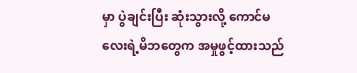မှာ ပွဲချင်းပြီး ဆုံးသွားလို့ ကောင်မလေးရဲ့မိဘတွေက အမှုဖွင့်ထားသည်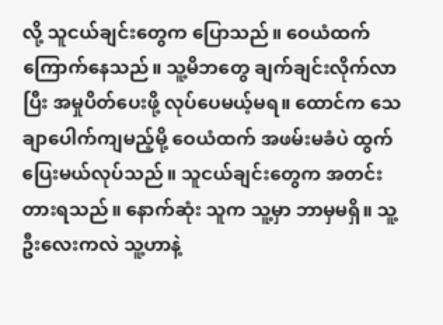လို့ သူငယ်ချင်းတွေက ပြောသည်။ ဝေယံထက်ကြောက်နေသည်။ သူ့မိဘတွေ ချက်ချင်းလိုက်လာပြီး အမှုပိတ်ပေးဖို့ လုပ်ပေမယ့်မရ။ ထောင်က သေချာပေါက်ကျမည့်မို့ ဝေယံထက် အဖမ်းမခံပဲ ထွက်ပြေးမယ်လုပ်သည်။ သူငယ်ချင်းတွေက အတင်းတားရသည်။ နောက်ဆုံး သူက သူ့မှာ ဘာမှမရှိ။ သူ့ဦးလေးကလဲ သူ့ဟာနဲ့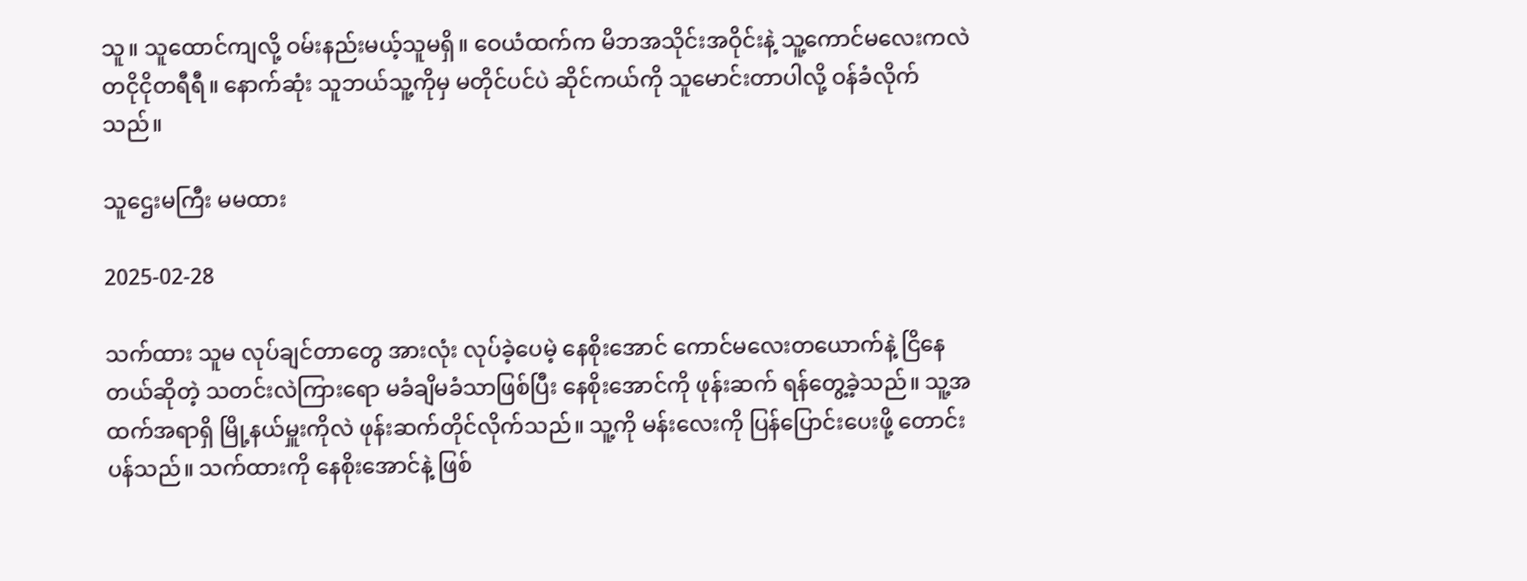သူ။ သူထောင်ကျလို့ ဝမ်းနည်းမယ့်သူမရှိ။ ဝေယံထက်က မိဘအသိုင်းအဝိုင်းနဲ့ သူ့ကောင်မလေးကလဲ တငိုငိုတရီရီ။ နောက်ဆုံး သူဘယ်သူ့ကိုမှ မတိုင်ပင်ပဲ ဆိုင်ကယ်ကို သူမောင်းတာပါလို့ ဝန်ခံလိုက်သည်။

သူဌေးမကြီး မမထား

2025-02-28

သက်ထား သူမ လုပ်ချင်တာတွေ အားလုံး လုပ်ခဲ့ပေမဲ့ နေစိုးအောင် ကောင်မလေးတယောက်နဲ့ ငြိနေတယ်ဆိုတဲ့ သတင်းလဲကြားရော မခံချိမခံသာဖြစ်ပြီး နေစိုးအောင်ကို ဖုန်းဆက် ရန်တွေ့ခဲ့သည်။ သူ့အထက်အရာရှိ မြို့နယ်မှူးကိုလဲ ဖုန်းဆက်တိုင်လိုက်သည်။ သူ့ကို မန်းလေးကို ပြန်ပြောင်းပေးဖို့ တောင်းပန်သည်။ သက်ထားကို နေစိုးအောင်နဲ့ ဖြစ်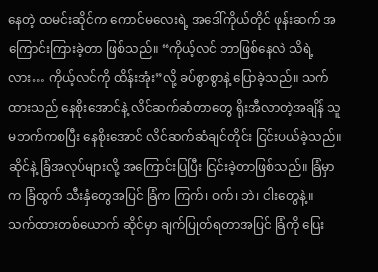နေတဲ့ ထမင်းဆိုင်က ကောင်မလေးရဲ့ အဒေါ်ကိုယ်တိုင် ဖုန်းဆက် အကြောင်းကြားခဲ့တာ ဖြစ်သည်။ “ကိုယ့်လင် ဘာဖြစ်နေလဲ သိရဲ့လား… ကိုယ့်လင်ကို ထိန်းအုံး”လို့ ခပ်စွာစွာနဲ့ ပြောခဲ့သည်။ သက်ထားသည် နေစိုးအောင်နဲ့ လိင်ဆက်ဆံတာတွေ ရိုးအီလာတဲ့အချိန် သူမဘက်ကစပြီး နေစိုးအောင် လိင်ဆက်ဆံချင်တိုင်း ငြင်းပယ်ခဲ့သည်။ ဆိုင်နဲ့ ခြံအလုပ်များလို့ အကြောင်းပြပြီး ငြင်းခဲ့တာဖြစ်သည်။ ခြံမှာက ခြံထွက် သီးနှံတွေအပြင် ခြံက ကြက်၊ ဝက်၊ ဘဲ၊ ငါးတွေနဲ့။ သက်ထားတစ်ယောက် ဆိုင်မှာ ချက်ပြုတ်ရတာအပြင် ခြံကို ပြေး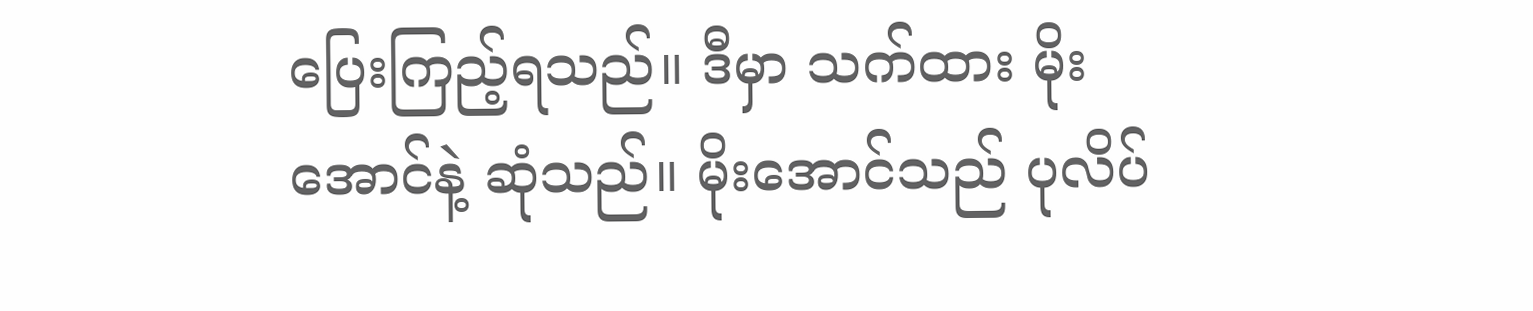ပြေးကြည့်ရသည်။ ဒီမှာ သက်ထား မိုးအောင်နဲ့ ဆုံသည်။ မိုးအောင်သည် ပုလိပ်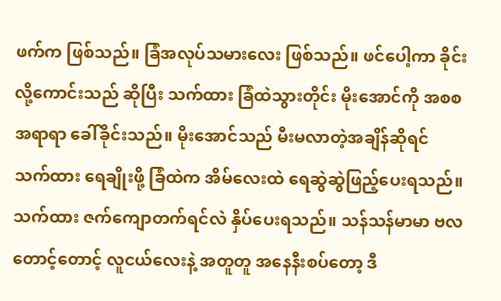ဖက်က ဖြစ်သည်။ ခြံအလုပ်သမားလေး ဖြစ်သည်။ ဖင်ပေါ့ကာ ခိုင်းလို့ကောင်းသည် ဆိုပြီး သက်ထား ခြံထဲသွားတိုင်း မိုးအောင်ကို အစစ အရာရာ ခေါ်ခိုင်းသည်။ မိုးအောင်သည် မီးမလာတဲ့အချိန်ဆိုရင် သက်ထား ရေချိုးဖို့ ခြံထဲက အိမ်လေးထဲ ရေဆွဲဆွဲဖြည့်ပေးရသည်။ သက်ထား ဇက်ကျောတက်ရင်လဲ နှိပ်ပေးရသည်။ သန်သန်မာမာ ဗလတောင့်တောင့် လူငယ်လေးနဲ့ အတူတူ အနေနီးစပ်တော့ ဒီ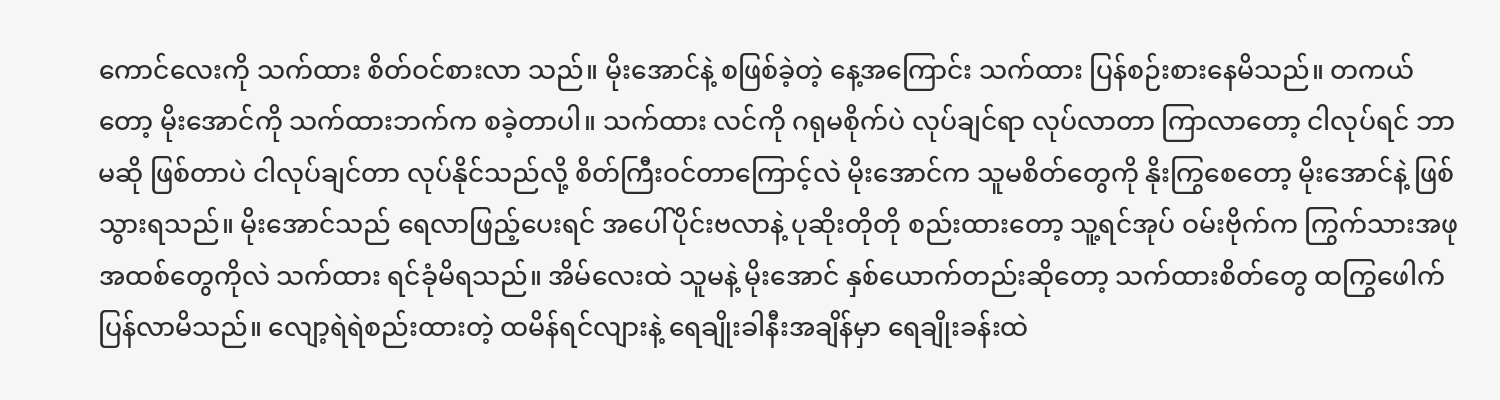ကောင်လေးကို သက်ထား စိတ်ဝင်စားလာ သည်။ မိုးအောင်နဲ့ စဖြစ်ခဲ့တဲ့ နေ့အကြောင်း သက်ထား ပြန်စဉ်းစားနေမိသည်။ တကယ်တော့ မိုးအောင်ကို သက်ထားဘက်က စခဲ့တာပါ။ သက်ထား လင်ကို ဂရုမစိုက်ပဲ လုပ်ချင်ရာ လုပ်လာတာ ကြာလာတော့ ငါလုပ်ရင် ဘာမဆို ဖြစ်တာပဲ ငါလုပ်ချင်တာ လုပ်နိုင်သည်လို့ စိတ်ကြီးဝင်တာကြောင့်လဲ မိုးအောင်က သူမစိတ်တွေကို နိုးကြွစေတော့ မိုးအောင်နဲ့ ဖြစ်သွားရသည်။ မိုးအောင်သည် ရေလာဖြည့်ပေးရင် အပေါ်ပိုင်းဗလာနဲ့ ပုဆိုးတိုတို စည်းထားတော့ သူ့ရင်အုပ် ဝမ်းဗိုက်က ကြွက်သားအဖုအထစ်တွေကိုလဲ သက်ထား ရင်ခုံမိရသည်။ အိမ်လေးထဲ သူမနဲ့ မိုး‌အောင် နှစ်ယောက်တည်းဆိုတော့ သက်ထားစိတ်တွေ ထကြွဖေါက်ပြန်လာမိသည်။ လျော့ရဲရဲစည်းထားတဲ့ ထမိန်ရင်လျားနဲ့ ရေချိုးခါနီးအချိန်မှာ ရေချိုးခန်းထဲ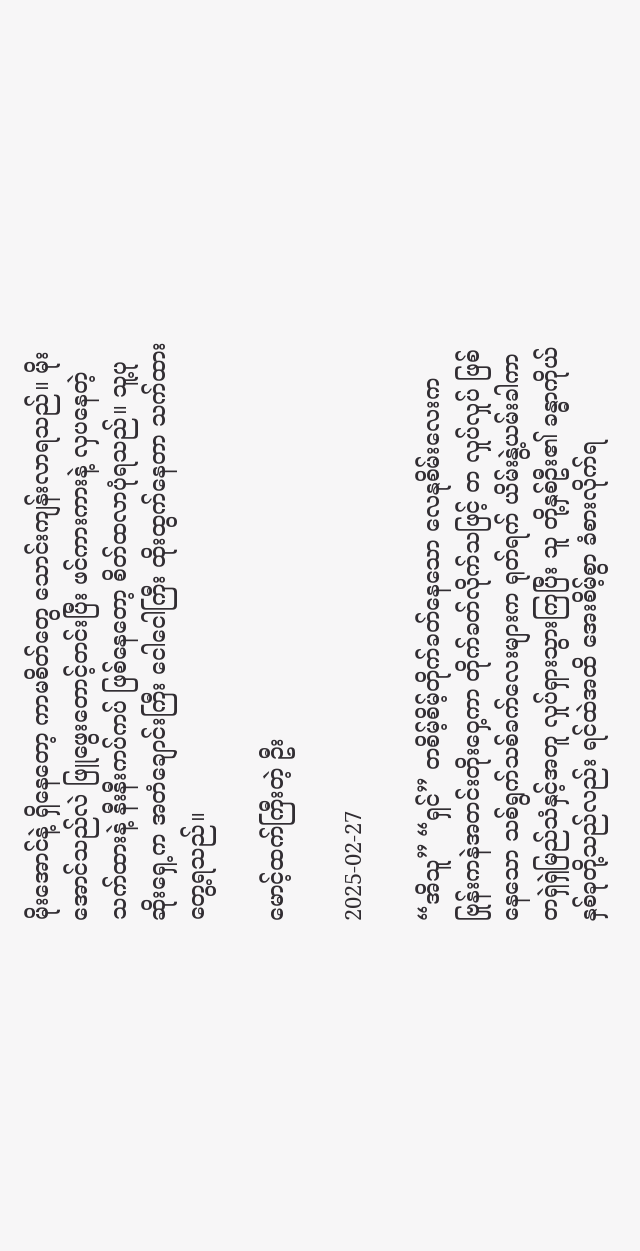မိုးအောင်နဲ့ ရှိနေတော့ ကာမစိတ်တွေ သောင်းကျန်းလာရသည်။ မိုးအောင်သည်လဲ ဖြူဖွေးတောင့်တင်းပြီး ဖင်ကားကားနဲ့ လှပနေတဲ့ သက်ထားနဲ့ နီးနီးကပ်ကပ် ဖြစ်နေတော့ စိတ်ထလာပုံရသည်။ သူ့ပုဆိုးရှေ့က အတံချောင်းကြီး ငေါငေါကြီး ထိုးထွက်နေတာ သက်ထား တွေ့ရသည်။

မောင့်ထက်ကြီးတဲ့ ဦး

2025-02-27

“အိသူ” “ရှင်” တစိမ့်စိမ့်တိုက်ခတ်နေသော လေနုစိမ်းလေးက ဗြုန်းကနဲအတင်းတိုးဝှေ့ကာ တိုက်ခတ်လိုက်သဖြင့် တ လှုပ်လှုပ် ဖြစ်နေသော သစ်ရွက်သစ်ခက်လေးများက ရုတ်ရက် ယိမ်းနွဲ့ယမ်းခါကာ တရှဲရှဲမြည်သံနှင့်အတူ လှုပ်ရှားသွားကြပြီး သူ တို့နှစ်ဦး၏ ခန္ဓာကိုယ်နှစ်ခုတို့သည်လည်း ရင်ထဲအထိ အေးစိမ့်စွာ ခံစားလိုက်ရ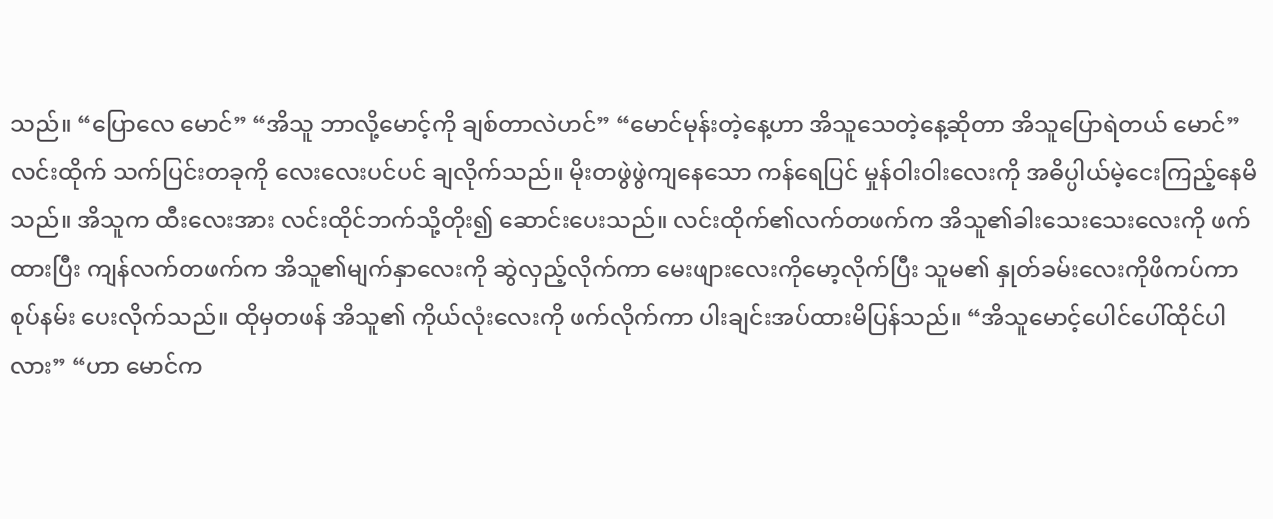သည်။ “ပြောလေ မောင်” “အိသူ ဘာလို့မောင့်ကို ချစ်တာလဲဟင်” “မောင်မုန်းတဲ့နေ့ဟာ အိသူသေတဲ့နေ့ဆိုတာ အိသူပြောရဲတယ် မောင်” လင်းထိုက် သက်ပြင်းတခုကို လေးလေးပင်ပင် ချလိုက်သည်။ မိုးတဖွဲဖွဲကျနေသော ကန်ရေပြင် မှုန်ဝါးဝါးလေးကို အဓိပ္ပါယ်မဲ့ငေးကြည့်နေမိသည်။ အိသူက ထီးလေးအား လင်းထိုင်ဘက်သို့တိုး၍ ဆောင်းပေးသည်။ လင်းထိုက်၏လက်တဖက်က အိသူ၏ခါးသေးသေးလေးကို ဖက်ထားပြီး ကျန်လက်တဖက်က အိသူ၏မျက်နှာလေးကို ဆွဲလှည့်လိုက်ကာ မေးဖျားလေးကိုမော့လိုက်ပြီး သူမ၏ နှုတ်ခမ်းလေးကိုဖိကပ်ကာ စုပ်နမ်း ပေးလိုက်သည်။ ထိုမှတဖန် အိသူ၏ ကိုယ်လုံးလေးကို ဖက်လိုက်ကာ ပါးချင်းအပ်ထားမိပြန်သည်။ “အိသူမောင့်ပေါင်ပေါ်ထိုင်ပါလား” “ဟာ မောင်က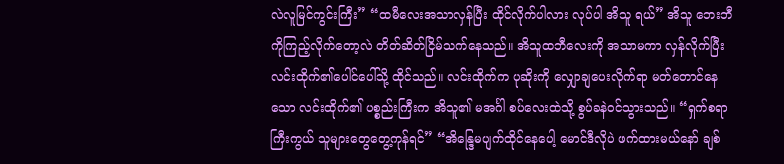လဲလူမြင်ကွင်းကြီး” “ထမီလေးအသာလှန်ပြီး ထိုင်လိုက်ပါလား လုပ်ပါ အိသူ ရယ်” အိသူ ဘေးဘီကိုကြည့်လိုက်တော့လဲ တိတ်ဆိတ်ငြိမ်သက်နေသည်။ အိသူထဘီလေးကို အသာမကာ လှန်လိုက်ပြီး လင်းထိုက်၏ပေါင်ပေါ်သို့ ထိုင်သည်။ လင်းထိုက်က ပုဆိုးကို လျှောချပေးလိုက်ရာ မတ်တောင်နေသော လင်းထိုက်၏ ပစ္စည်းကြီးက အိသူ၏ မအင်္ဂါ စပ်လေးထဲသို့ စွပ်ခနဲဝင်သွားသည်။ “ရှက်စရာကြီးကွယ် သူများတွေတွေ့ကုန်ရင်” “အိန္ဒြေမပျက်ထိုင်နေပေါ့ မောင်ဒီလိုပဲ ဖက်ထားမယ်နော် ချစ်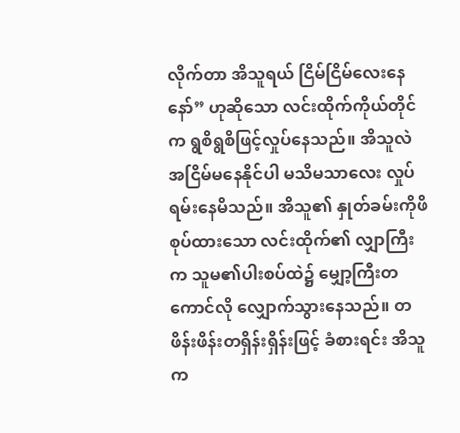လိုက်တာ အိသူရယ် ငြိမ်ငြိမ်လေးနေနော်” ဟုဆိုသော လင်းထိုက်ကိုယ်တိုင်က ရွစိရွစိဖြင့်လှုပ်နေသည်။ အိသူလဲ အငြိမ်မနေနိုင်ပါ မသိမသာလေး လှုပ်ရမ်းနေမိသည်။ အိသူ၏ နှုတ်ခမ်းကိုဖိစုပ်ထားသော လင်းထိုက်၏ လျှာကြီးက သူမ၏ပါးစပ်ထဲ၌ မျှော့ကြီးတကောင်လို လျှောက်သွားနေသည်။ တဖိန်းဖိန်းတရှိန်းရှိန်းဖြင့် ခံစားရင်း အိသူက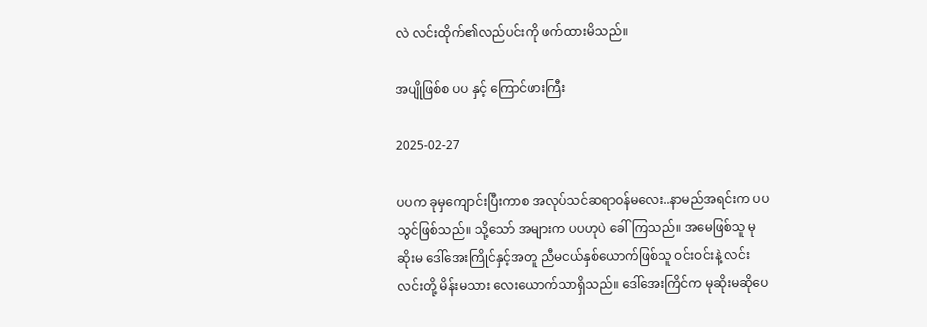လဲ လင်းထိုက်၏လည်ပင်းကို ဖက်ထားမိသည်။

အပျိုဖြစ်စ ပပ နှင့် ကြောင်ဖားကြီး

2025-02-27

ပပက ခုမှကျောင်းပြီးကာစ အလုပ်သင်ဆရာဝန်မလေး..နာမည်အရင်းက ပပသွင်ဖြစ်သည်။ သို့သော် အများက ပပဟုပဲ ခေါ်ကြသည်။ အမေဖြစ်သူ မုဆိုးမ ဒေါ်အေးကြိုင်နှင့်အတူ ညီမငယ်နှစ်ယောက်ဖြစ်သူ ဝင်းဝင်းနဲ့ လင်းလင်းတို့ မိန်းမသား လေးယောက်သာရှိသည်။ ဒေါ်အေးကြိင်က မုဆိုးမဆိုပေ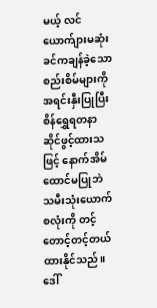မယ့် လင်ယောက်ျားမဆုံးခင်ကချန်ခဲ့သော စည်းစိမ်များကို အရင်းနှီးပြုပြီး စိန်ရွှေရတနာဆိုင်ဖွင့်ထားသဖြင့် နောက်အိမ်ထောင်မပြုဘဲ သမီးသုံးယောက်စလုံးကို တင့်တောင့်တင့်တယ်ထားနိုင်သည်။ ဒေါ်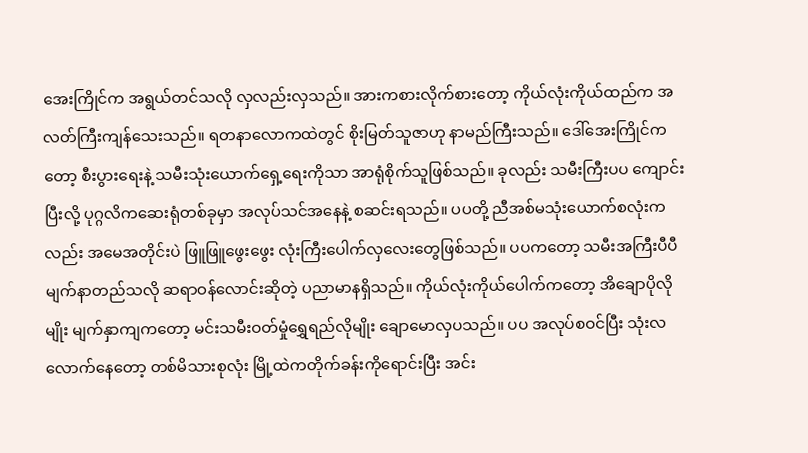အေးကြိုင်က အရွယ်တင်သလို လှလည်းလှသည်။ အားကစားလိုက်စားတော့ ကိုယ်လုံးကိုယ်ထည်က အလတ်ကြီးကျန်သေးသည်။ ရတနာလောကထဲတွင် စိုးမြတ်သူဇာဟု နာမည်ကြီးသည်။ ဒေါ်အေးကြိုင်ကတော့ စီးပွားရေးနဲ့ သမီးသုံးယောက်ရှေ့ရေးကိုသာ အာရုံစိုက်သူဖြစ်သည်။ ခုလည်း သမီးကြီးပပ ကျောင်းပြီးလို့ ပုဂ္ဂလိကဆေးရုံတစ်ခုမှာ အလုပ်သင်အနေနဲ့ စဆင်းရသည်။ ပပတို့ ညီအစ်မသုံးယောက်စလုံးကလည်း အမေအတိုင်းပဲ ဖြူဖြူဖွေးဖွေး လုံးကြီးပေါက်လှလေးတွေဖြစ်သည်။ ပပကတော့ သမီးအကြီးပီပီ မျက်နာတည်သလို ဆရာဝန်လောင်းဆိုတဲ့ ပညာမာနရှိသည်။ ကိုယ်လုံးကိုယ်ပေါက်ကတော့ အိချောပိုလိုမျိုး မျက်နှာကျကတော့ မင်းသမီးဝတ်မှုံရွှေရည်လိုမျိုး ချောမောလှပသည်။ ပပ အလုပ်စဝင်ပြီး သုံးလလောက်နေတော့ တစ်မိသားစုလုံး မြို့ထဲကတိုက်ခန်းကိုရောင်းပြီး အင်း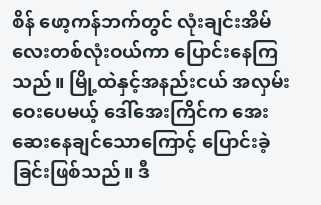စိန် ဖော့ကန်ဘက်တွင် လုံးချင်းအိမ်လေးတစ်လုံးဝယ်ကာ ပြောင်းနေကြသည်။ မြို့ထဲနှင့်အနည်းငယ် အလှမ်းဝေးပေမယ့် ဒေါ်အေးကြိင်က အေးဆေးနေချင်သောကြောင့် ပြောင်းခဲ့ခြင်းဖြစ်သည်။ ဒီ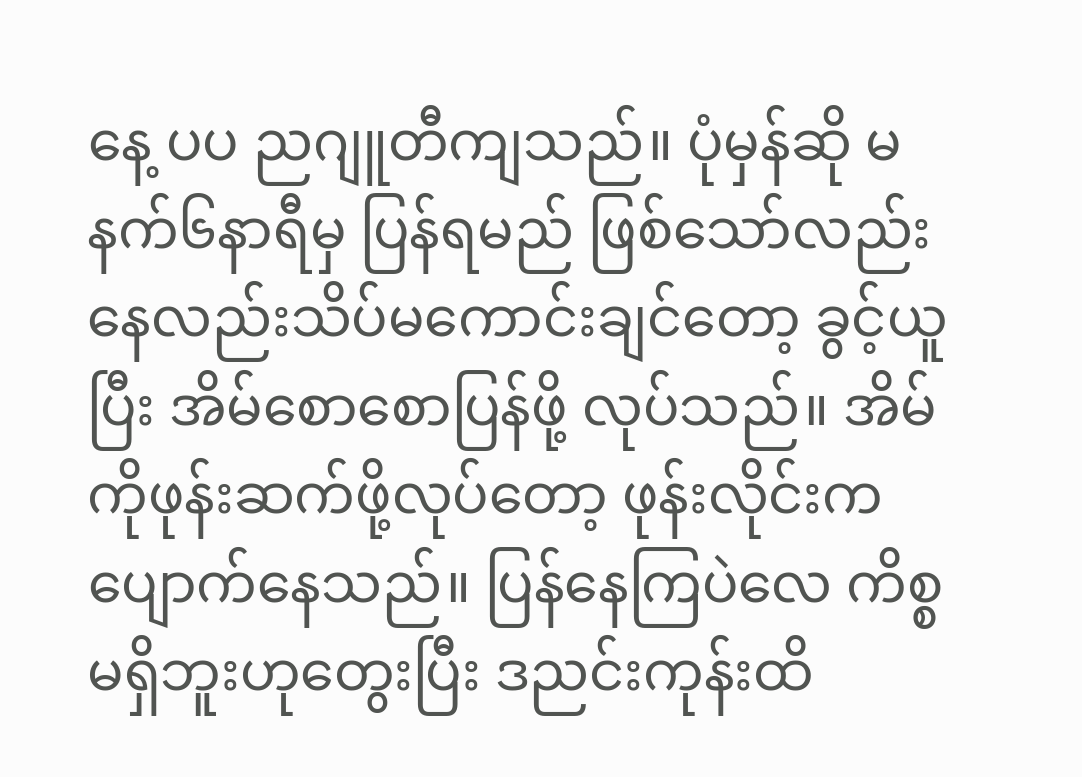နေ့ ပပ ညဂျူတီကျသည်။ ပုံမှန်ဆို မနက်၆နာရီမှ ပြန်ရမည် ဖြစ်သော်လည်း နေလည်းသိပ်မကောင်းချင်တော့ ခွင့်ယူပြီး အိမ်စောစောပြန်ဖို့ လုပ်သည်။ အိမ်ကိုဖုန်းဆက်ဖို့လုပ်တော့ ဖုန်းလိုင်းက ပျောက်နေသည်။ ပြန်နေကြပဲလေ ကိစ္စမရှိဘူးဟုတွေးပြီး ဒညင်းကုန်းထိ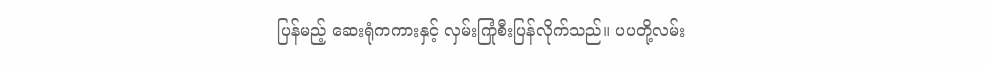ပြန်မည့် ဆေးရုံကကားနှင့် လှမ်းကြုံစီးပြန်လိုက်သည်။ ပပတို့လမ်း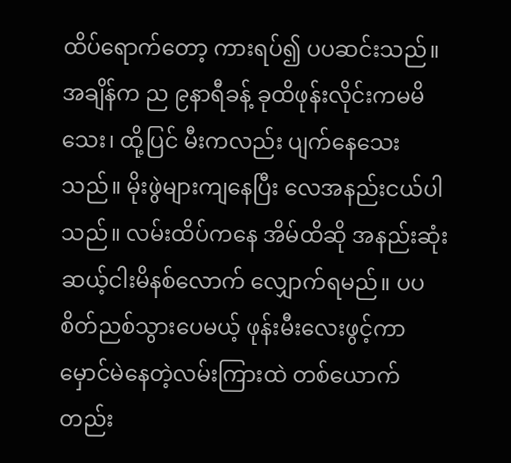ထိပ်ရောက်တော့ ကားရပ်၍ ပပဆင်းသည်။ အချိန်က ည ၉နာရီခန့် ခုထိဖုန်းလိုင်းကမမိသေး၊ ထို့ပြင် မီးကလည်း ပျက်နေသေးသည်။ မိုးဖွဲများကျနေပြီး လေအနည်းငယ်ပါသည်။ လမ်းထိပ်ကနေ အိမ်ထိဆို အနည်းဆုံး ဆယ့်ငါးမိနစ်လောက် လျှောက်ရမည်။ ပပစိတ်ညစ်သွားပေမယ့် ဖုန်းမီးလေးဖွင့်ကာ မှောင်မဲနေတဲ့လမ်းကြားထဲ တစ်ယောက်တည်း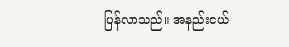ပြန်လာသည်။ အနည်းငယ်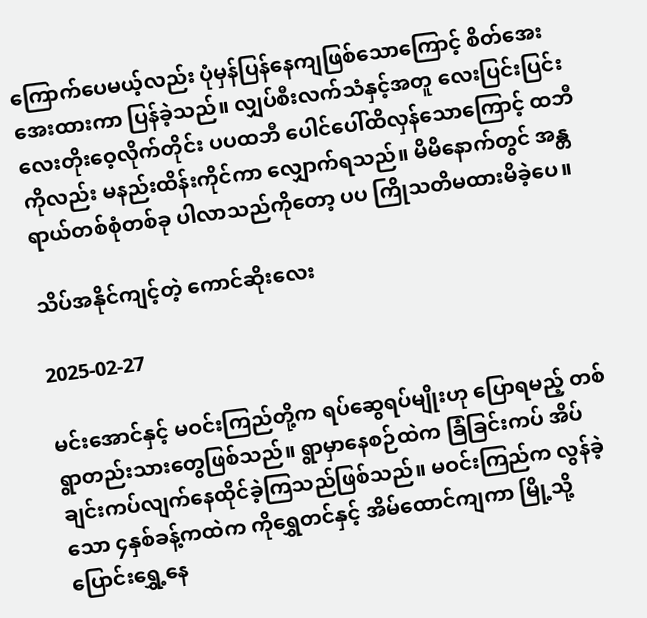ကြောက်ပေမယ့်လည်း ပုံမှန်ပြန်နေကျဖြစ်သောကြောင့် စိတ်အေးအေးထားကာ ပြန်ခဲ့သည်။ လျှပ်စီးလက်သံနှင့်အတူ လေးပြင်းပြင်းလေးတိုးဝေ့လိုက်တိုင်း ပပထဘီ ပေါင်ပေါ်ထိလှန်သောကြောင့် ထဘီကိုလည်း မနည်းထိန်းကိုင်ကာ လျှောက်ရသည်။ မိမိနောက်တွင် အန္တရာယ်တစ်စုံတစ်ခု ပါလာသည်ကိုတော့ ပပ ကြိုသတိမထားမိခဲ့ပေ။

သိပ်အနိုင်ကျင့်တဲ့ ကောင်ဆိုးလေး

2025-02-27

မင်းအောင်နှင့် မဝင်းကြည်တို့က ရပ်ဆွေရပ်မျိုးဟု ပြောရမည့် တစ်ရွာတည်းသားတွေဖြစ်သည်။ ရွာမှာနေစဉ်ထဲက ခြံခြင်းကပ် အိပ်ချင်းကပ်လျက်နေထိုင်ခဲ့ကြသည်ဖြစ်သည်။ မဝင်းကြည်က လွန်ခဲ့သော ၄နှစ်ခန့်ကထဲက ကိုရွှေတင်နှင့် အိမ်ထောင်ကျကာ မြို့သို့ပြောင်းရွှေ့နေ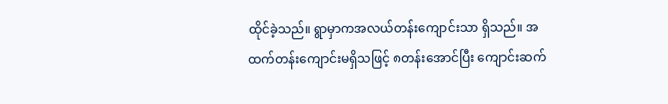ထိုင်ခဲ့သည်။ ရွာမှာကအလယ်တန်းကျောင်းသာ ရှိသည်။ အထက်တန်းကျောင်းမရှိသဖြင့် ၈တန်းအောင်ပြီး ကျောင်းဆက်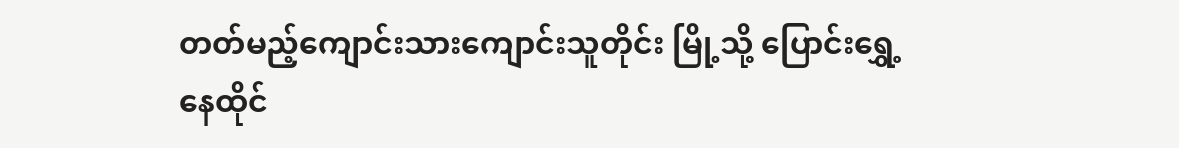တတ်မည့်ကျောင်းသားကျောင်းသူတိုင်း မြို့သို့ ပြောင်းရွှေ့နေထိုင်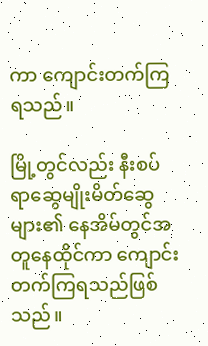ကာ ကျောင်းတက်ကြရသည်။

မြို့တွင်လည်း နီးစပ်ရာဆွေမျိုးမိတ်ဆွေများ၏ နေအိမ်တွင်အတူနေထိုင်ကာ ကျောင်းတက်ကြရသည်ဖြစ်သည်။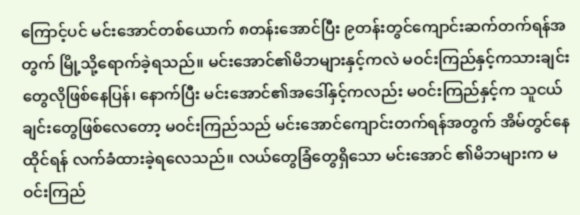ကြောင့်ပင် မင်းအောင်တစ်ယောက် ၈တန်းအောင်ပြီး ၉တန်းတွင်ကျောင်းဆက်တက်ရန်အတွက် မြို့သို့ရောက်ခဲ့ရသည်။ မင်းအောင်၏မိဘများနှင့်ကလဲ မဝင်းကြည်နှင့်ကသားချင်းတွေလိုဖြစ်နေပြန်၊ နောက်ပြီး မင်းအောင်၏အဒေါ်နှင့်ကလည်း မဝင်းကြည်နှင့်က သူငယ်ချင်းတွေဖြစ်လေတော့ မဝင်းကြည်သည် မင်းအောင်ကျောင်းတက်ရန်အတွက် အိမ်တွင်နေထိုင်ရန် လက်ခံထားခဲ့ရလေသည်။ လယ်တွေခြံတွေရှိသော မင်းအောင် ၏မိဘများက မဝင်းကြည်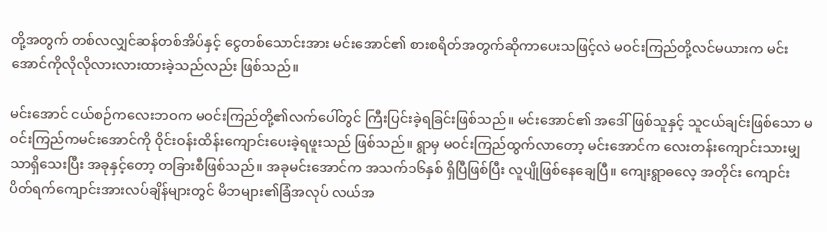တို့အတွက် တစ်လလျှင်ဆန်တစ်အိပ်နှင့် ငွေတစ်သောင်းအား မင်းအောင်၏ စားစရိတ်အတွက်ဆိုကာပေးသဖြင့်လဲ မဝင်းကြည်တို့လင်မယားက မင်းအောင်ကိုလိုလိုလားလားထားခဲ့သည်လည်း ဖြစ်သည်။

မင်းအောင် ငယ်စဉ်ကလေးဘဝက မဝင်းကြည်တို့၏လက်ပေါ်တွင် ကြီးပြင်းခဲ့ရခြင်းဖြစ်သည်။ မင်းအောင်၏ အဒေါ်ဖြစ်သူနှင့် သူငယ်ချင်းဖြစ်သော မဝင်းကြည်ကမင်းအောင်ကို ဝိုင်းဝန်းထိန်းကျောင်းပေးခဲ့ရဖူးသည် ဖြစ်သည်။ ရွာမှ မဝင်းကြည်ထွက်လာတော့ မင်းအောင်က လေးတန်းကျောင်းသားမျှသာရှိသေးပြီး အခုနှင့်တော့ တခြားစီဖြစ်သည်။ အခုမင်းအောင်က အသက်၁၆နှစ် ရှိပြီဖြစ်ပြီး လူပျိုဖြစ်နေချေပြီ။ ကျေးရွာဓလေ့ အတိုင်း ကျောင်းပိတ်ရက်ကျောင်းအားလပ်ချိန်များတွင် မိဘများ၏ခြံအလုပ် လယ်အ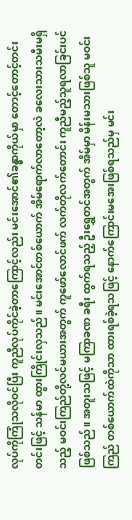လုပ်ကိုကြုံသလိုဝင်ပြီး ကူညီလုပ်ကိုင်ခဲ့တာကြောင့်လည်း မင်းအောင်၏ခန္ဓာကိုယ်မှာ တောင့်တောင့်တင်းတင်းဖြင့် သန်မာ ထွားကြိုင်းလှသည်။ မင်းအောင်တစ်ယောက် အိမ်ရောက်လာတော့လဲ ခလေးသားသမီးမရှိသည့် မဝင်းကြည်တို့လင်မယားအတွက် ကူဖော်လောင်ဖက် လက်တိုလက်တောင်း ကူညီမည့်သူရလာခြင်းပင်ဖြစ်သည်။ အတူးသဖြင့် မကြာခဏ ခရီး ထွက်ရသည့် ဦးရွှေတင်အတွက် အိမ်မှာ မိန်းမသားဖြစ်သူ မဝင်းကြည် တစ်ယောက်ထဲကိုသာ ထားရစ်ခဲ့ရသဖြင့် နောက်ကြောင်းမအေးဖြစ်ရသည်မှ မင်း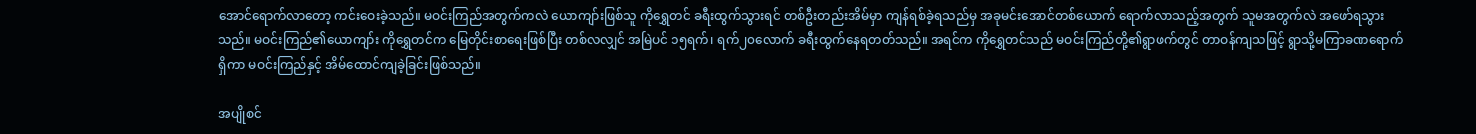အောင်ရောက်လာတော့ ကင်းဝေးခဲ့သည်။ မဝင်းကြည်အတွက်ကလဲ ယောကျာ်းဖြစ်သူ ကိုရွှေတင် ခရီးထွက်သွားရင် တစ်ဦးတည်းအိမ်မှာ ကျန်ရစ်ခဲ့ရသည်မှ အခုမင်းအောင်တစ်ယောက် ရောက်လာသည့်အတွက် သူမအတွက်လဲ အဖော်ရသွားသည်။ မဝင်းကြည်၏ယောကျာ်း ကိုရွှေတင်က မြေတိုင်းစာရေးဖြစ်ပြီး တစ်လလျှင် အမြဲပင် ၁၅ရက်၊ ရက်၂၀လောက် ခရီးထွက်နေရတတ်သည်။ အရင်က ကိုရွှေတင်သည် မဝင်းကြည်တို့၏ရွာဖက်တွင် တာဝန်ကျသဖြင့် ရွာသို့မကြာခဏရောက်ရှိကာ မဝင်းကြည်နှင့် အိမ်ထောင်ကျခဲ့ခြင်းဖြစ်သည်။

အပျိုစင်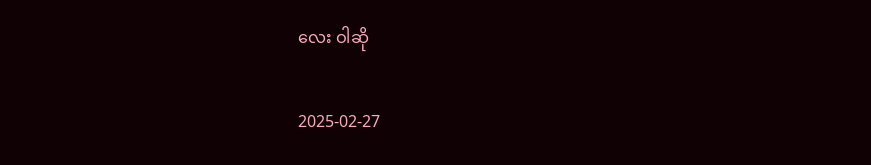လေး ဝါဆို

2025-02-27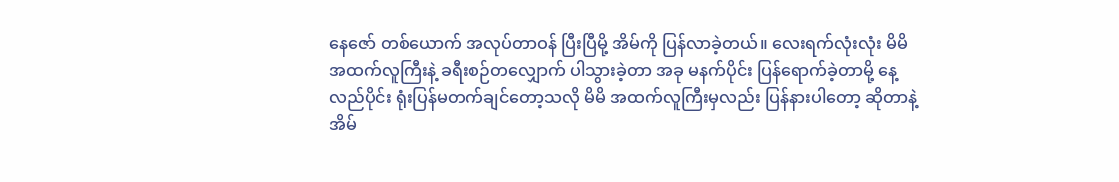နေဇော် တစ်ယောက် အလုပ်တာဝန် ပြီးပြီမို့ အိမ်ကို ပြန်လာခဲ့တယ်။ လေးရက်လုံးလုံး မိမိ အထက်လူကြီးနဲ့ ခရီးစဉ်တလျှောက် ပါသွားခဲ့တာ အခု မနက်ပိုင်း ပြန်ရောက်ခဲ့တာမို့ နေ့လည်ပိုင်း ရုံးပြန်မတက်ချင်တော့သလို မိမိ အထက်လူကြီးမှလည်း ပြန်နားပါတော့ ဆိုတာနဲ့ အိမ်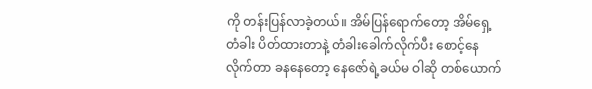ကို တန်းပြန်လာခဲ့တယ်။ အိမ်ပြန်ရောက်တော့ အိမ်ရှေ့တံခါး ပိတ်ထားတာနဲ့ တံခါးခေါက်လိုက်ပီး စောင့်နေလိုက်တာ ခနနေတော့ နေဇော်ရဲ့ခယ်မ ဝါဆို တစ်ယောက်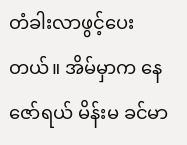တံခါးလာဖွင့်ပေးတယ်။ အိမ်မှာက နေဇော်ရယ် မိန်းမ ခင်မာ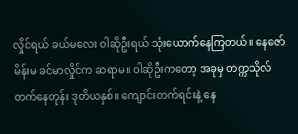လှိုင်ရယ် ခယ်မလေး ဝါဆိုဦးရယ် သုံးယောက်နေကြတယ်။ နေဇော်မိန်းမ ခင်မာလှိုင်က ဆရာမ။ ဝါဆိုဦးကတော့ အခုမှ တက္ကသိုလ် တက်နေတုန်း ဒုတိယနှစ်။ ကျောင်းတက်ရင်းနဲ့ နေ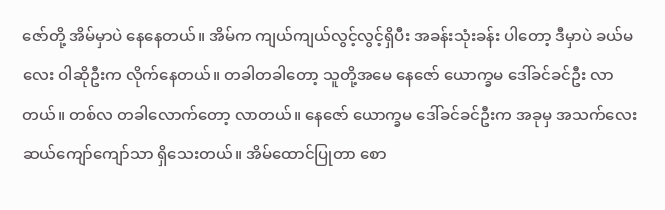ဇော်တို့ အိမ်မှာပဲ နေနေတယ်။ အိမ်က ကျယ်ကျယ်လွင့်လွင့်ရှိပီး အခန်းသုံးခန်း ပါတော့ ဒီမှာပဲ ခယ်မလေး ဝါဆိုဦးက လိုက်နေတယ်။ တခါတခါတော့ သူတို့အမေ နေဇော် ယောက္ခမ ဒေါ်ခင်ခင်ဦး လာတယ်။ တစ်လ တခါလောက်တော့ လာတယ်။ နေဇော် ယောက္ခမ ဒေါ်ခင်ခင်ဦးက အခုမှ အသက်လေးဆယ်ကျော်ကျော်သာ ရှိသေးတယ်။ အိမ်ထောင်ပြုတာ စော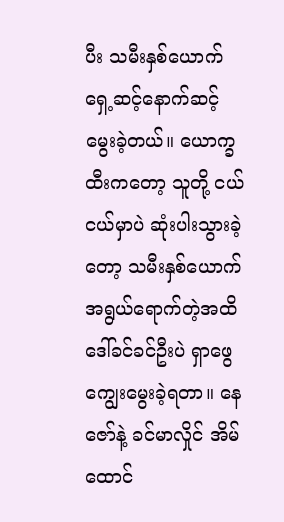ပီး သမီးနှစ်ယောက် ရှေ့ဆင့်နောက်ဆင့် မွေးခဲ့တယ်။ ယောက္ခထီးကတော့ သူတို့ ငယ်ငယ်မှာပဲ ဆုံးပါးသွားခဲ့တော့ သမီးနှစ်ယောက် အရွယ်ရောက်တဲ့အထိ ဒေါ်ခင်ခင်ဦးပဲ ရှာဖွေကျွေးမွေးခဲ့ရတာ။ နေဇော်နဲ့ ခင်မာလှိုင် အိမ်ထောင်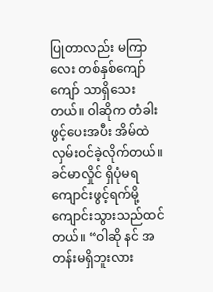ပြုတာလည်း မကြာလေး တစ်နှစ်ကျော်ကျော် သာရှိသေးတယ်။ ဝါဆိုက တံခါးဖွင့်ပေးအပီး အိမ်ထဲလှမ်းဝင်ခဲ့လိုက်တယ်။ ခင်မာလှိုင် ရှိပုံမရ ကျောင်းဖွင့်ရက်မို့ ကျောင်းသွားသည်ထင်တယ်။ “ဝါဆို နင် အတန်းမရှိဘူးလား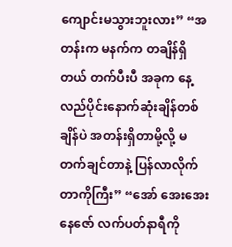ကျောင်းမသွားဘူးလား” “အတန်းက မနက်က တချိန်ရှိတယ် တက်ပီးပီ အခုက နေ့လည်ပိုင်းနောက်ဆုံးချိန်တစ်ချိန်ပဲ အတန်းရှိတာမို့လို့ မတက်ချင်တာနဲ့ ပြန်လာလိုက်တာကိုကြီး” “အော် အေးအေး နေဇော် လက်ပတ်နာရီကို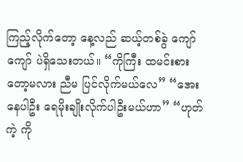ကြည့်လိုက်တော့ နေ့လည် ဆယ့်တစ်ခွဲ ကျော်ကျော် ပဲရှိသေးတယ်။ “ကိုကြီး ထမင်းစားတော့မလား ညီမ ပြင်လိုက်မယ်လေ” “အေး နေပါဦး ရေမိုးချိုးလိုက်ပါဦးမယ်ဟာ” “ဟုတ်ကဲ့ ကို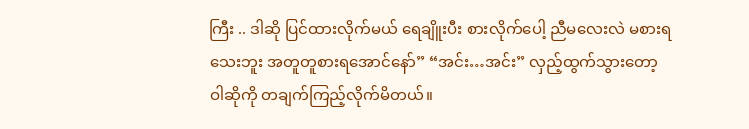ကြီး .. ဒါဆို ပြင်ထားလိုက်မယ် ရေချိူးပီး စားလိုက်ပေါ့ ညီမလေးလဲ မစားရသေးဘူး အတူတူစားရအောင်နော်” “အင်း…အင်း” လှည့်ထွက်သွားတော့ ဝါဆိုကို တချက်ကြည့်လိုက်မိတယ်။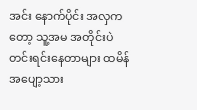အင်း နောက်ပိုင်း အလှကတော့ သူ့အမ အတိုင်းပဲ တင်းရင်းနေတာများ ထမိန်အပျော့သား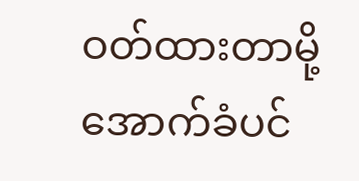ဝတ်ထားတာမို့ အောက်ခံပင်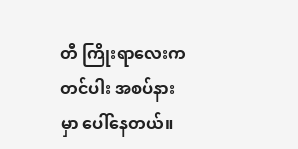တီ ကြိုးရာလေးက တင်ပါး အစပ်နားမှာ ပေါ်နေတယ်။